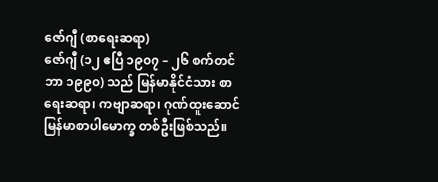ဇော်ဂျီ (စာရေးဆရာ)
ဇော်ဂျီ (၁၂ ဧပြီ ၁၉၀၇ – ၂၆ စက်တင်ဘာ ၁၉၉၀) သည် မြန်မာနိုင်ငံသား စာရေးဆရာ၊ ကဗျာဆရာ၊ ဂုဏ်ထူးဆောင် မြန်မာစာပါမောက္ခ တစ်ဦးဖြစ်သည်။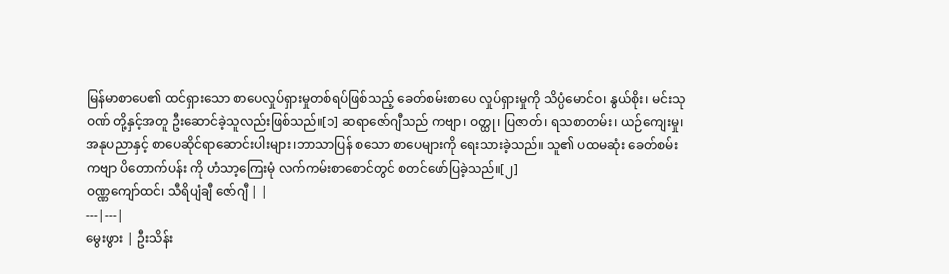မြန်မာစာပေ၏ ထင်ရှားသော စာပေလှုပ်ရှားမှုတစ်ရပ်ဖြစ်သည့် ခေတ်စမ်းစာပေ လှုပ်ရှားမှုကို သိပ္ပံမောင်ဝ၊ နွယ်စိုး၊ မင်းသုဝဏ် တို့နှင့်အတူ ဦးဆောင်ခဲ့သူလည်းဖြစ်သည်။[၁] ဆရာဇော်ဂျီသည် ကဗျာ၊ ဝတ္ထု၊ ပြဇာတ်၊ ရသစာတမ်း၊ ယဉ်ကျေးမှု၊ အနုပညာနှင့် စာပေဆိုင်ရာဆောင်းပါးများ၊ဘာသာပြန် စသော စာပေများကို ရေးသားခဲ့သည်။ သူ၏ ပထမဆုံး ခေတ်စမ်းကဗျာ ပိတောက်ပန်း ကို ဟံသာ့ကြေးမုံ လက်ကမ်းစာစောင်တွင် စတင်ဖော်ပြခဲ့သည်။[၂]
ဝဏ္ဏကျော်ထင်၊ သီရိပျံချီ ဇော်ဂျီ | |
---|---|
မွေးဖွား | ဦးသိန်း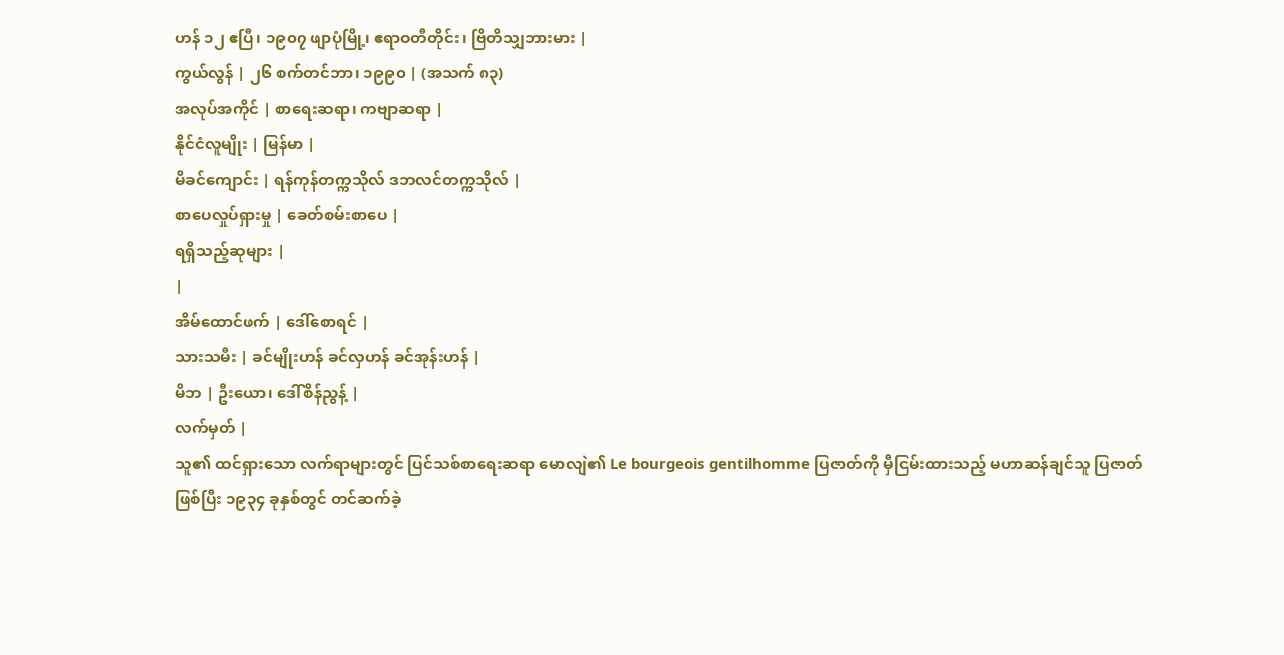ဟန် ၁၂ ဧပြီ၊ ၁၉၀၇ ဖျာပုံမြို့၊ ဧရာဝတီတိုင်း၊ ဗြိတိသျှဘားမား |
ကွယ်လွန် | ၂၆ စက်တင်ဘာ၊ ၁၉၉၀ | (အသက် ၈၃)
အလုပ်အကိုင် | စာရေးဆရာ၊ ကဗျာဆရာ |
နိုင်ငံလူမျိုး | မြန်မာ |
မိခင်ကျောင်း | ရန်ကုန်တက္ကသိုလ် ဒဘလင်တက္ကသိုလ် |
စာပေလှုပ်ရှားမှု | ခေတ်စမ်းစာပေ |
ရရှိသည့်ဆုများ |
|
အိမ်ထောင်ဖက် | ဒေါ်စောရင် |
သားသမီး | ခင်မျိုးဟန် ခင်လှဟန် ခင်အုန်းဟန် |
မိဘ | ဦးယော၊ ဒေါ်စိန်ညွန့် |
လက်မှတ် |
သူ၏ ထင်ရှားသော လက်ရာများတွင် ပြင်သစ်စာရေးဆရာ မောလျဲ၏ Le bourgeois gentilhomme ပြဇာတ်ကို မှီငြမ်းထားသည့် မဟာဆန်ချင်သူ ပြဇာတ်ဖြစ်ပြီး ၁၉၃၄ ခုနှစ်တွင် တင်ဆက်ခဲ့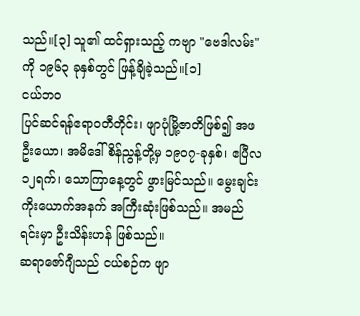သည်။[၃] သူ၏ ထင်ရှားသည့် ကဗျာ "ဗေဒါလမ်း"ကို ၁၉၆၃ ခုနှစ်တွင် ဖြန့်ချိခဲ့သည်။[၁]
ငယ်ဘဝ
ပြင်ဆင်ရန်ဧရာဝတီတိုင်း၊ ဖျာပုံမြို့ဇာတိဖြစ်၍ အဖဦးယော၊ အမိဒေါ်စိန်ညွန့်တို့မှ ၁၉၀၇-ခုနှစ်၊ ဧပြီလ ၁၂ရက်၊ သောကြာနေ့တွင် ဖွားမြင်သည်။ မွေးချင်းကိုးယောက်အနက် အကြီးဆုံးဖြစ်သည်။ အမည်ရင်းမှာ ဦးသိန်းဟန် ဖြစ်သည်။
ဆရာဇော်ဂျီသည် ငယ်စဉ်က ဖျာ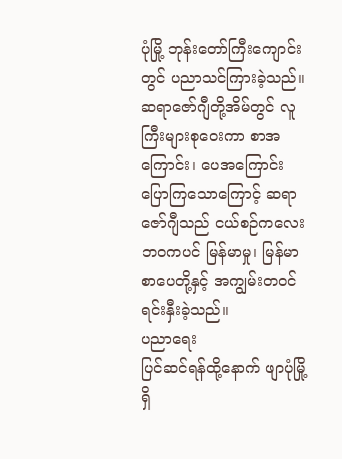ပုံမြို့ ဘုန်းတော်ကြီးကျောင်းတွင် ပညာသင်ကြားခဲ့သည်။ ဆရာဇော်ဂျီတို့အိမ်တွင် လူကြီးများစုဝေးကာ စာအကြောင်း၊ ပေအကြောင်း ပြောကြသောကြောင့် ဆရာဇော်ဂျီသည် ငယ်စဉ်ကလေးဘဝကပင် မြန်မာမှု၊ မြန်မာစာပေတို့နှင့် အကျွမ်းတဝင် ရင်းနှီးခဲ့သည်။
ပညာရေး
ပြင်ဆင်ရန်ထို့နောက် ဖျာပုံမြို့ရှိ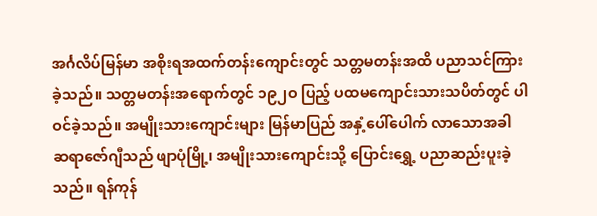အင်္ဂလိပ်မြန်မာ အစိုးရအထက်တန်းကျောင်းတွင် သတ္တမတန်းအထိ ပညာသင်ကြားခဲ့သည်။ သတ္တမတန်းအရောက်တွင် ၁၉၂ဝ ပြည့် ပထမကျောင်းသားသပိတ်တွင် ပါဝင်ခဲ့သည်။ အမျိုးသားကျောင်းများ မြန်မာပြည် အနှံ့ပေါ်ပေါက် လာသောအခါ ဆရာဇော်ဂျီသည် ဖျာပုံမြို့၊ အမျိုးသားကျောင်းသို့ ပြောင်းရွှေ့ ပညာဆည်းပူးခဲ့သည်။ ရန်ကုန်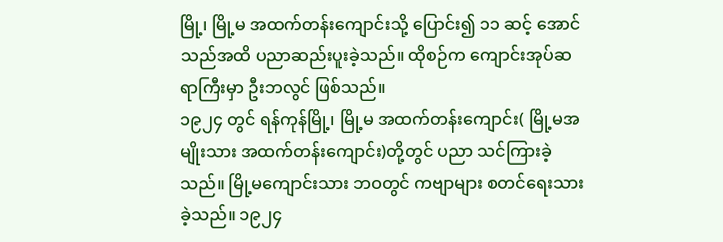မြို့၊ မြို့မ အထက်တန်းကျောင်းသို့ ပြောင်း၍ ၁၁ ဆင့် အောင်သည်အထိ ပညာဆည်းပူးခဲ့သည်။ ထိုစဉ်က ကျောင်းအုပ်ဆရာကြီးမှာ ဦးဘလွင် ဖြစ်သည်။
၁၉၂၄ တွင် ရန်ကုန်မြို့၊ မြို့မ အထက်တန်းကျောင်း( မြို့မအမျိုးသား အထက်တန်းကျောင်း)တို့တွင် ပညာ သင်ကြားခဲ့သည်။ မြို့မကျောင်းသား ဘဝတွင် ကဗျာများ စတင်ရေးသားခဲ့သည်။ ၁၉၂၄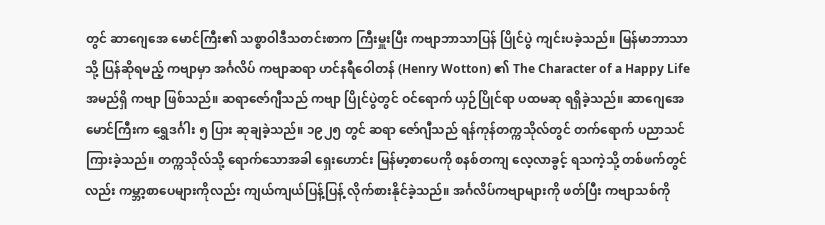တွင် ဆာဂျေအေ မောင်ကြီး၏ သစ္စာဝါဒီသတင်းစာက ကြီးမှူးပြီး ကဗျာဘာသာပြန် ပြိုင်ပွဲ ကျင်းပခဲ့သည်။ မြန်မာဘာသာသို့ ပြန်ဆိုရမည့် ကဗျာမှာ အင်္ဂလိပ် ကဗျာဆရာ ဟင်နရီဝေါတန် (Henry Wotton) ၏ The Character of a Happy Life အမည်ရှိ ကဗျာ ဖြစ်သည်။ ဆရာဇော်ဂျီသည် ကဗျာ ပြိုင်ပွဲတွင် ဝင်ရောက် ယှဉ်ပြိုင်ရာ ပထမဆု ရရှိခဲ့သည်။ ဆာဂျေအေမောင်ကြီးက ရွှေဒင်္ဂါး ၅ ပြား ဆုချခဲ့သည်။ ၁၉၂၅ တွင် ဆရာ ဇော်ဂျီသည် ရန်ကုန်တက္ကသိုလ်တွင် တက်ရောက် ပညာသင်ကြားခဲ့သည်။ တက္ကသိုလ်သို့ ရောက်သောအခါ ရှေးဟောင်း မြန်မာ့စာပေကို စနစ်တကျ လေ့လာခွင့် ရသကဲ့သို့ တစ်ဖက်တွင်လည်း ကမ္ဘာ့စာပေများကိုလည်း ကျယ်ကျယ်ပြန့်ပြန့် လိုက်စားနိုင်ခဲ့သည်။ အင်္ဂလိပ်ကဗျာများကို ဖတ်ပြီး ကဗျာသစ်ကို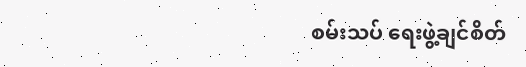စမ်းသပ် ရေးဖွဲ့ချင်စိတ်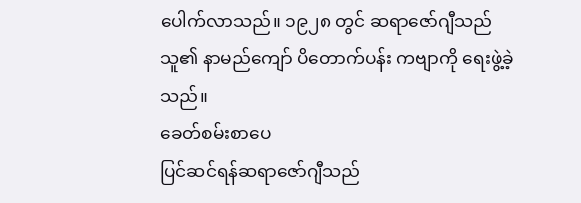ပေါက်လာသည်။ ၁၉၂၈ တွင် ဆရာဇော်ဂျီသည် သူ၏ နာမည်ကျော် ပိတောက်ပန်း ကဗျာကို ရေးဖွဲ့ခဲ့သည်။
ခေတ်စမ်းစာပေ
ပြင်ဆင်ရန်ဆရာဇော်ဂျီသည်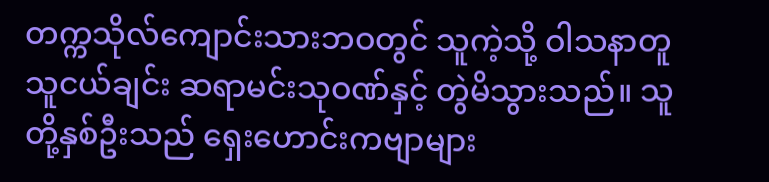တက္ကသိုလ်ကျောင်းသားဘဝတွင် သူကဲ့သို့ ဝါသနာတူ သူငယ်ချင်း ဆရာမင်းသုဝဏ်နှင့် တွဲမိသွားသည်။ သူတို့နှစ်ဦးသည် ရှေးဟောင်းကဗျာများ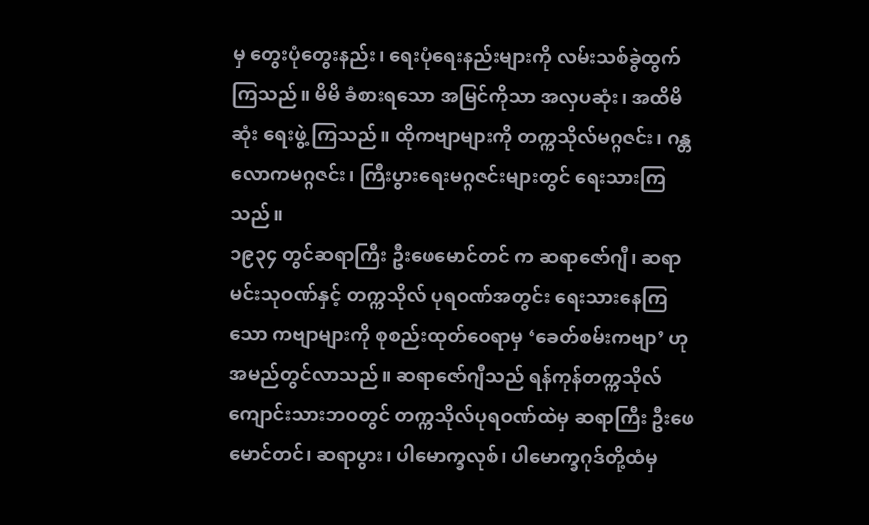မှ တွေးပုံတွေးနည်း၊ ရေးပုံရေးနည်းများကို လမ်းသစ်ခွဲထွက်ကြသည်။ မိမိ ခံစားရသော အမြင်ကိုသာ အလှပဆုံး၊ အထိမိဆုံး ရေးဖွဲ့ ကြသည်။ ထိုကဗျာများကို တက္ကသိုလ်မဂ္ဂဇင်း၊ ဂန္တလောကမဂ္ဂဇင်း၊ ကြီးပွားရေးမဂ္ဂဇင်းများတွင် ရေးသားကြသည်။
၁၉၃၄ တွင်ဆရာကြီး ဦးဖေမောင်တင် က ဆရာဇော်ဂျီ၊ ဆရာမင်းသုဝဏ်နှင့် တက္ကသိုလ် ပုရဝဏ်အတွင်း ရေးသားနေကြသော ကဗျာများကို စုစည်းထုတ်ဝေရာမှ ‘ခေတ်စမ်းကဗျာ’ ဟု အမည်တွင်လာသည်။ ဆရာဇော်ဂျီသည် ရန်ကုန်တက္ကသိုလ်ကျောင်းသားဘဝတွင် တက္ကသိုလ်ပုရဝဏ်ထဲမှ ဆရာကြီး ဦးဖေမောင်တင်၊ ဆရာပွား၊ ပါမောက္ခလုစ်၊ ပါမောက္ခဂုဒ်တို့ထံမှ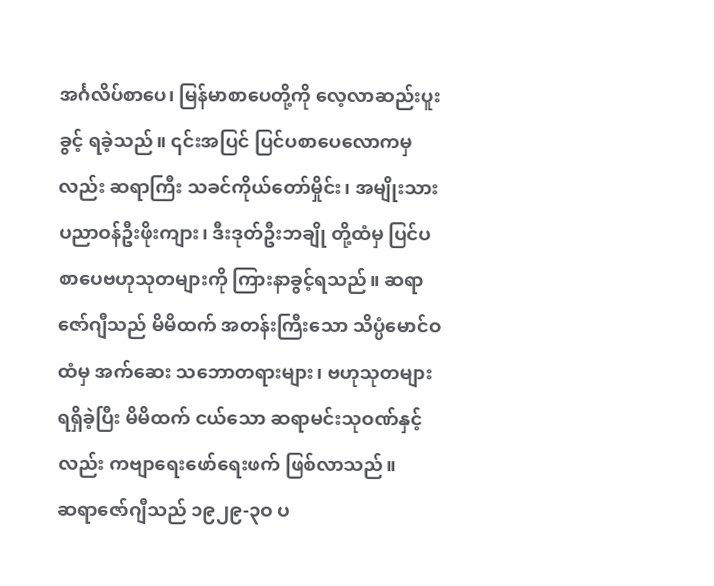အင်္ဂလိပ်စာပေ၊ မြန်မာစာပေတို့ကို လေ့လာဆည်းပူးခွင့် ရခဲ့သည်။ ၎င်းအပြင် ပြင်ပစာပေလောကမှလည်း ဆရာကြီး သခင်ကိုယ်တော်မှိုင်း၊ အမျိုးသားပညာဝန်ဦးဖိုးကျား၊ ဒီးဒုတ်ဦးဘချို တို့ထံမှ ပြင်ပစာပေဗဟုသုတများကို ကြားနာခွင့်ရသည်။ ဆရာဇော်ဂျီသည် မိမိထက် အတန်းကြီးသော သိပ္ပံမောင်ဝထံမှ အက်ဆေး သဘောတရားများ၊ ဗဟုသုတများ ရရှိခဲ့ပြီး မိမိထက် ငယ်သော ဆရာမင်းသုဝဏ်နှင့်လည်း ကဗျာရေးဖော်ရေးဖက် ဖြစ်လာသည်။
ဆရာဇော်ဂျီသည် ၁၉၂၉-၃ဝ ပ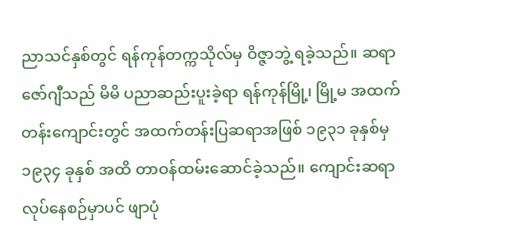ညာသင်နှစ်တွင် ရန်ကုန်တက္ကသိုလ်မှ ဝိဇ္ဇာဘွဲ့ ရခဲ့သည်။ ဆရာဇော်ဂျီသည် မိမိ ပညာဆည်းပူးခဲ့ရာ ရန်ကုန်မြို့၊ မြို့မ အထက်တန်းကျောင်းတွင် အထက်တန်းပြဆရာအဖြစ် ၁၉၃၁ ခုနှစ်မှ ၁၉၃၄ ခုနှစ် အထိ တာဝန်ထမ်းဆောင်ခဲ့သည်။ ကျောင်းဆရာလုပ်နေစဉ်မှာပင် ဖျာပုံ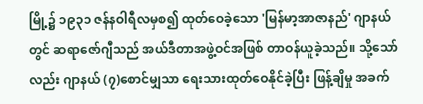မြို့၌ ၁၉၃၁ ဇန်နဝါရီလမှစ၍ ထုတ်ဝေခဲ့သော 'မြန်မာ့အာဇာနည်' ဂျာနယ်တွင် ဆရာဇော်ဂျီသည် အယ်ဒီတာအဖွဲ့ဝင်အဖြစ် တာဝန်ယူခဲ့သည်။ သို့သော်လည်း ဂျာနယ် (၇)စောင်မျှသာ ရေးသားထုတ်ဝေနိုင်ခဲ့ပြီး ဖြန့်ချိမှု အခက်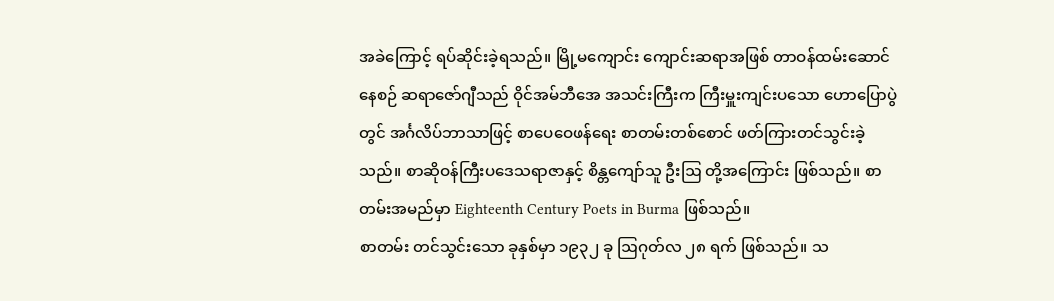အခဲကြောင့် ရပ်ဆိုင်းခဲ့ရသည်။ မြို့မကျောင်း ကျောင်းဆရာအဖြစ် တာဝန်ထမ်းဆောင်နေစဉ် ဆရာဇော်ဂျီသည် ဝိုင်အမ်ဘီအေ အသင်းကြီးက ကြီးမှူးကျင်းပသော ဟောပြောပွဲတွင် အင်္ဂလိပ်ဘာသာဖြင့် စာပေဝေဖန်ရေး စာတမ်းတစ်စောင် ဖတ်ကြားတင်သွင်းခဲ့သည်။ စာဆိုဝန်ကြီးပဒေသရာဇာနှင့် စိန္တကျော်သူ ဦးဩ တို့အကြောင်း ဖြစ်သည်။ စာတမ်းအမည်မှာ Eighteenth Century Poets in Burma ဖြစ်သည်။
စာတမ်း တင်သွင်းသော ခုနှစ်မှာ ၁၉၃၂ ခု ဩဂုတ်လ ၂၈ ရက် ဖြစ်သည်။ သ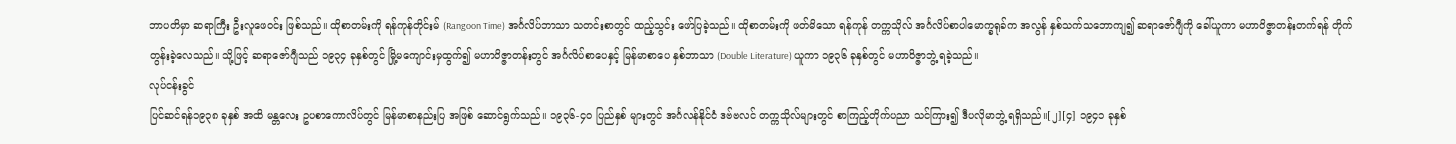ဘာပတိမှာ ဆရာကြီး ဦးလူဖေဝင်း ဖြစ်သည်။ ထိုစာတမ်းကို ရန်ကုန်တိုင်းမ် (Rangoon Time) အင်္ဂလိပ်ဘာသာ သတင်းစာတွင် ထည့်သွင်း ဖော်ပြခဲ့သည်။ ထိုစာတမ်းကို ဖတ်မိသော ရန်ကုန် တက္ကသိုလ် အင်္ဂလိပ်စာပါမောက္ခရုခ်က အလွန် နှစ်သက်သဘောကျ၍ ဆရာဇော်ဂျီကို ခေါ်ယူကာ မဟာဝိဇ္ဇာတန်းတက်ရန် တိုက်တွန်းခဲ့လေသည်။ သို့ဖြင့် ဆရာဇော်ဂျီသည် ၁၉၃၄ ခုနှစ်တွင် မြို့မကျောင်းမှထွက်၍ မဟာဝိဇ္ဇာတန်းတွင် အင်္ဂလိပ်စာပေနှင့် မြန်မာစာပေ နှစ်ဘာသာ (Double Literature) ယူကာ ၁၉၃၆ ခုနှစ်တွင် မဟာဝိဇ္ဇာဘွဲ့ ရခဲ့သည်။
လုပ်ငန်းခွင်
ပြင်ဆင်ရန်၁၉၃၈ ခုနှစ် အထိ မန္တလေး ဥပစာကောလိပ်တွင် မြန်မာစာနည်းပြ အဖြစ် ဆောင်ရွက်သည်။ ၁၉၃၆-၄ဝ ပြည်နှစ် များတွင် အင်္ဂလန်နိုင်ငံ ဒဗ်ဗလင် တက္ကသိုလ်များတွင် စာကြည့်တိုက်ပညာ သင်ကြား၍ ဒီပလိုမာဘွဲ့ ရရှိသည်။[၂][၄] ၁၉၄၁ ခုနှစ်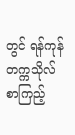တွင် ရန်ကုန် တက္ကသိုလ် စာကြည့်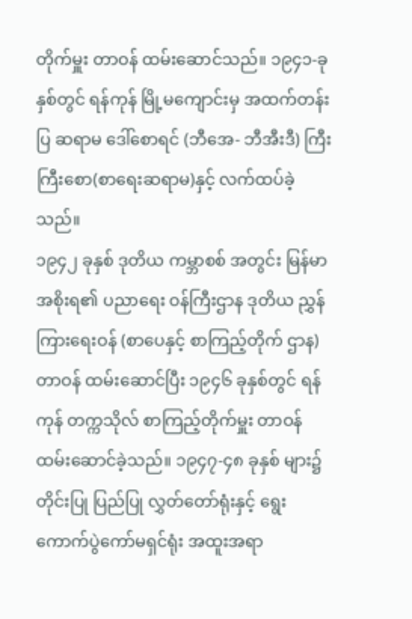တိုက်မှူး တာဝန် ထမ်းဆောင်သည်။ ၁၉၄၁-ခုနှစ်တွင် ရန်ကုန် မြို့မကျောင်းမှ အထက်တန်းပြ ဆရာမ ဒေါ်စောရင် (ဘီအေ- ဘီအီးဒီ) ကြီးကြီးစော(စာရေးဆရာမ)နှင့် လက်ထပ်ခဲ့သည်။
၁၉၄၂ ခုနှစ် ဒုတိယ ကမ္ဘာစစ် အတွင်း မြန်မာ အစိုးရ၏ ပညာရေး ဝန်ကြီးဌာန ဒုတိယ ညွှန်ကြားရေးဝန် (စာပေနှင့် စာကြည့်တိုက် ဌာန) တာဝန် ထမ်းဆောင်ပြီး ၁၉၄၆ ခုနှစ်တွင် ရန်ကုန် တက္ကသိုလ် စာကြည့်တိုက်မှူး တာဝန် ထမ်းဆောင်ခဲ့သည်။ ၁၉၄၇-၄၈ ခုနှစ် များ၌ တိုင်းပြု ပြည်ပြု လွှတ်တော်ရုံးနှင့် ရွေးကောက်ပွဲကော်မရှင်ရုံး အထူးအရာ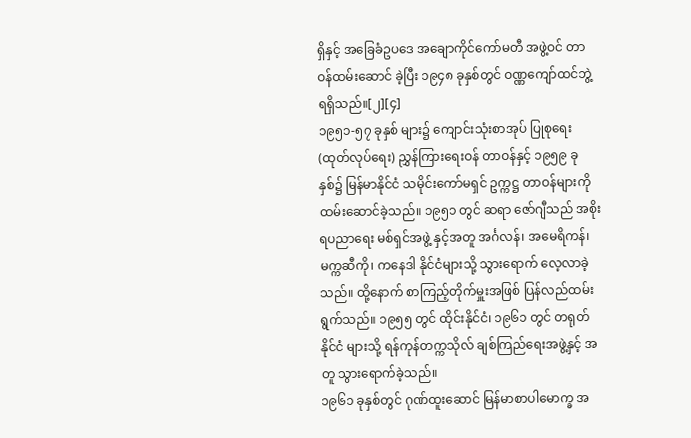ရှိနှင့် အခြေခံဥပဒေ အချောကိုင်ကော်မတီ အဖွဲ့ဝင် တာဝန်ထမ်းဆောင် ခဲ့ပြီး ၁၉၄၈ ခုနှစ်တွင် ဝဏ္ဏကျော်ထင်ဘွဲ့ ရရှိသည်။[၂][၄]
၁၉၅၁-၅၇ ခုနှစ် များ၌ ကျောင်းသုံးစာအုပ် ပြုစုရေး (ထုတ်လုပ်ရေး) ညွှန်ကြားရေးဝန် တာဝန်နှင့် ၁၉၅၉ ခုနှစ်၌ မြန်မာနိုင်ငံ သမိုင်းကော်မရှင် ဥက္ကဋ္ဌ တာဝန်များကို ထမ်းဆောင်ခဲ့သည်။ ၁၉၅၁ တွင် ဆရာ ဇော်ဂျီသည် အစိုးရပညာရေး မစ်ရှင်အဖွဲ့ နှင့်အတူ အင်္ဂလန်၊ အမေရိကန်၊ မက္ကဆီကို၊ ကနေဒါ နိုင်ငံများသို့ သွားရောက် လေ့လာခဲ့သည်။ ထို့နောက် စာကြည့်တိုက်မှူးအဖြစ် ပြန်လည်ထမ်းရွက်သည်။ ၁၉၅၅ တွင် ထိုင်းနိုင်ငံ၊ ၁၉၆၁ တွင် တရုတ်နိုင်ငံ များသို့ ရန်ကုန်တက္ကသိုလ် ချစ်ကြည်ရေးအဖွဲ့နှင့် အတူ သွားရောက်ခဲ့သည်။
၁၉၆၁ ခုနှစ်တွင် ဂုဏ်ထူးဆောင် မြန်မာစာပါမောက္ခ အ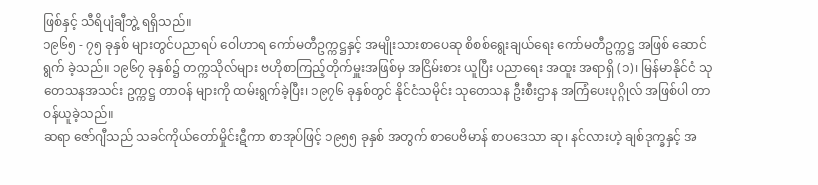ဖြစ်နှင့် သီရိပျံချီဘွဲ့ ရရှိသည်။
၁၉၆၅ - ၇၅ ခုနှစ် များတွင်ပညာရပ် ဝေါဟာရ ကော်မတီဥက္ကဋ္ဌနှင့် အမျိုးသားစာပေဆု စိစစ်ရွေးချယ်ရေး ကော်မတီဥက္ကဋ္ဌ အဖြစ် ဆောင်ရွက် ခဲ့သည်။ ၁၉၆၇ ခုနှစ်၌ တက္ကသိုလ်များ ဗဟိုစာကြည့်တိုက်မှူးအဖြစ်မှ အငြိမ်းစား ယူပြီး ပညာရေး အထူး အရာရှိ (၁)၊ မြန်မာနိုင်ငံ သုတေသနအသင်း ဥက္ကဋ္ဌ တာဝန် များကို ထမ်းရွက်ခဲ့ပြီး၊ ၁၉၇၆ ခုနှစ်တွင် နိုင်ငံသမိုင်း သုတေသန ဦးစီးဌာန အကြံပေးပုဂ္ဂိုလ် အဖြစ်ပါ တာဝန်ယူခဲ့သည်။
ဆရာ ဇော်ဂျီသည် သခင်ကိုယ်တော်မှိုင်းဋီကာ စာအုပ်ဖြင့် ၁၉၅၅ ခုနှစ် အတွက် စာပေဗိမာန် စာပဒေသာ ဆု၊ နင်လားဟဲ့ ချစ်ဒုက္ခနှင့် အ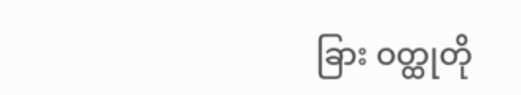ခြား ဝတ္ထုတို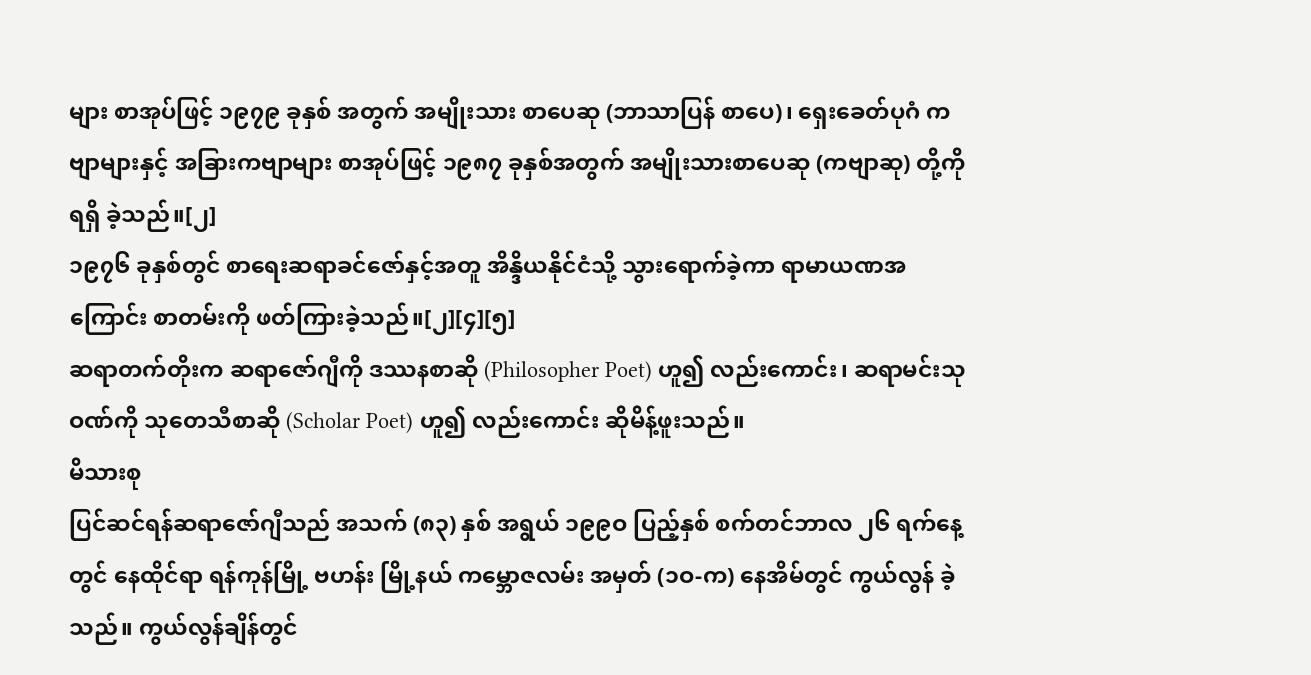များ စာအုပ်ဖြင့် ၁၉၇၉ ခုနှစ် အတွက် အမျိုးသား စာပေဆု (ဘာသာပြန် စာပေ)၊ ရှေးခေတ်ပုဂံ ကဗျာများနှင့် အခြားကဗျာများ စာအုပ်ဖြင့် ၁၉၈၇ ခုနှစ်အတွက် အမျိုးသားစာပေဆု (ကဗျာဆု) တို့ကို ရရှိ ခဲ့သည်။[၂]
၁၉၇၆ ခုနှစ်တွင် စာရေးဆရာခင်ဇော်နှင့်အတူ အိန္ဒိယနိုင်ငံသို့ သွားရောက်ခဲ့ကာ ရာမာယဏအကြောင်း စာတမ်းကို ဖတ်ကြားခဲ့သည်။[၂][၄][၅]
ဆရာတက်တိုးက ဆရာဇော်ဂျီကို ဒဿနစာဆို (Philosopher Poet) ဟူ၍ လည်းကောင်း၊ ဆရာမင်းသုဝဏ်ကို သုတေသီစာဆို (Scholar Poet) ဟူ၍ လည်းကောင်း ဆိုမိန့်ဖူးသည်။
မိသားစု
ပြင်ဆင်ရန်ဆရာဇော်ဂျီသည် အသက် (၈၃) နှစ် အရွယ် ၁၉၉ဝ ပြည့်နှစ် စက်တင်ဘာလ ၂၆ ရက်နေ့တွင် နေထိုင်ရာ ရန်ကုန်မြို့ ဗဟန်း မြို့နယ် ကမ္ဘောဇလမ်း အမှတ် (၁ဝ-က) နေအိမ်တွင် ကွယ်လွန် ခဲ့သည်။ ကွယ်လွန်ချိန်တွင်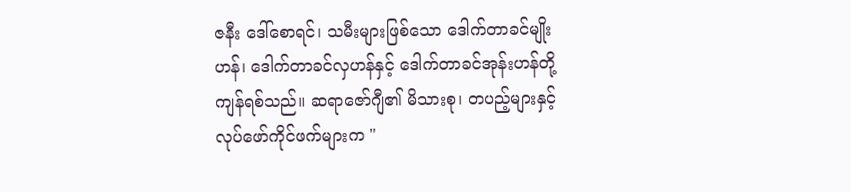ဇနီး ဒေါ်စောရင်၊ သမီးများဖြစ်သော ဒေါက်တာခင်မျိုးဟန်၊ ဒေါက်တာခင်လှဟန်နှင့် ဒေါက်တာခင်အုန်းဟန်တို့ ကျန်ရစ်သည်။ ဆရာဇော်ဂျီ၏ မိသားစု၊ တပည့်များနှင့် လုပ်ဖော်ကိုင်ဖက်များက "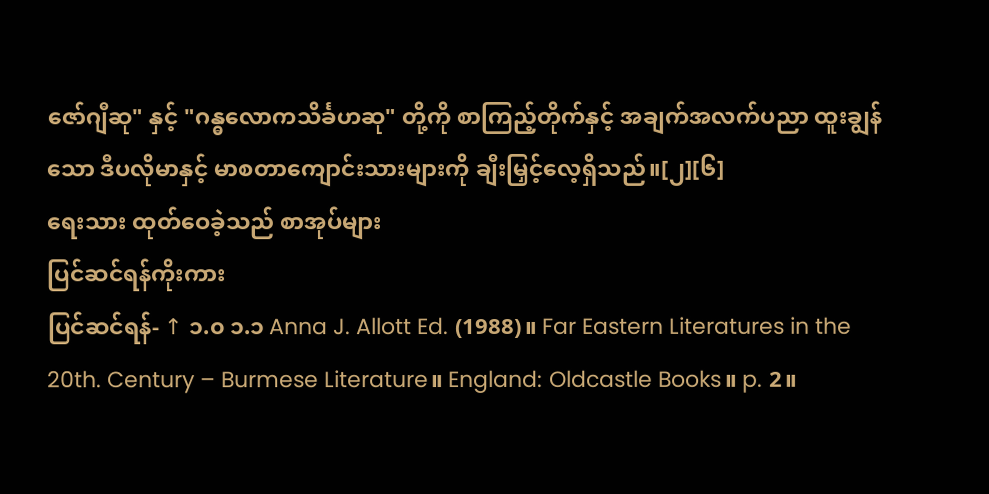ဇော်ဂျီဆု" နှင့် "ဂန္ဓလောကသိင်္ခဟဆု" တို့ကို စာကြည့်တိုက်နှင့် အချက်အလက်ပညာ ထူးချွန်သော ဒီပလိုမာနှင့် မာစတာကျောင်းသားများကို ချီးမြှင့်လေ့ရှိသည်။[၂][၆]
ရေးသား ထုတ်ဝေခဲ့သည် စာအုပ်များ
ပြင်ဆင်ရန်ကိုးကား
ပြင်ဆင်ရန်- ↑ ၁.၀ ၁.၁ Anna J. Allott Ed. (1988)။ Far Eastern Literatures in the 20th. Century – Burmese Literature။ England: Oldcastle Books။ p. 2။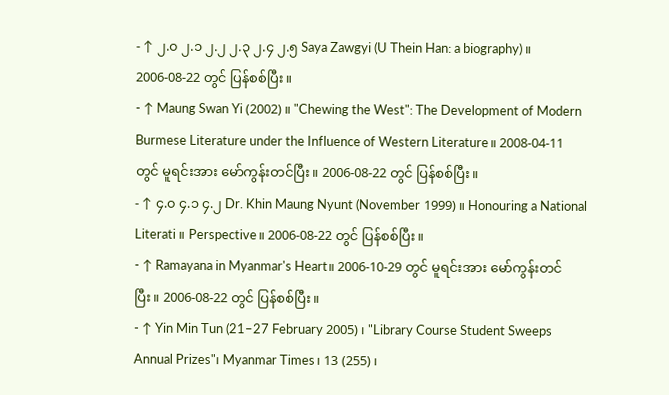- ↑ ၂.၀ ၂.၁ ၂.၂ ၂.၃ ၂.၄ ၂.၅ Saya Zawgyi (U Thein Han: a biography)။ 2006-08-22 တွင် ပြန်စစ်ပြီး။
- ↑ Maung Swan Yi (2002)။ "Chewing the West": The Development of Modern Burmese Literature under the Influence of Western Literature။ 2008-04-11 တွင် မူရင်းအား မော်ကွန်းတင်ပြီး။ 2006-08-22 တွင် ပြန်စစ်ပြီး။
- ↑ ၄.၀ ၄.၁ ၄.၂ Dr. Khin Maung Nyunt (November 1999)။ Honouring a National Literati။ Perspective။ 2006-08-22 တွင် ပြန်စစ်ပြီး။
- ↑ Ramayana in Myanmar's Heart။ 2006-10-29 တွင် မူရင်းအား မော်ကွန်းတင်ပြီး။ 2006-08-22 တွင် ပြန်စစ်ပြီး။
- ↑ Yin Min Tun (21–27 February 2005)၊ "Library Course Student Sweeps Annual Prizes"၊ Myanmar Times၊ 13 (255)၊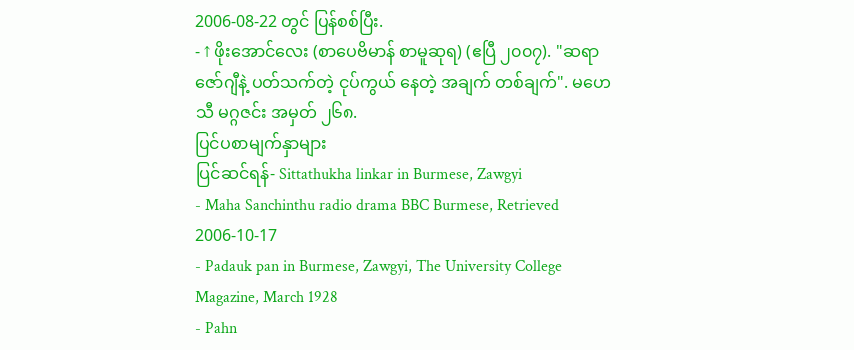2006-08-22 တွင် ပြန်စစ်ပြီး.
- ↑ ဖိုးအောင်လေး (စာပေဗိမာန် စာမူဆုရ) (ဧပြီ ၂၀၀၇). "ဆရာ ဇော်ဂျီနဲ့ ပတ်သက်တဲ့ ငုပ်ကွယ် နေတဲ့ အချက် တစ်ချက်". မဟေသီ မဂ္ဂဇင်း အမှတ် ၂၆၈.
ပြင်ပစာမျက်နှာများ
ပြင်ဆင်ရန်- Sittathukha linkar in Burmese, Zawgyi
- Maha Sanchinthu radio drama BBC Burmese, Retrieved 2006-10-17
- Padauk pan in Burmese, Zawgyi, The University College Magazine, March 1928
- Pahn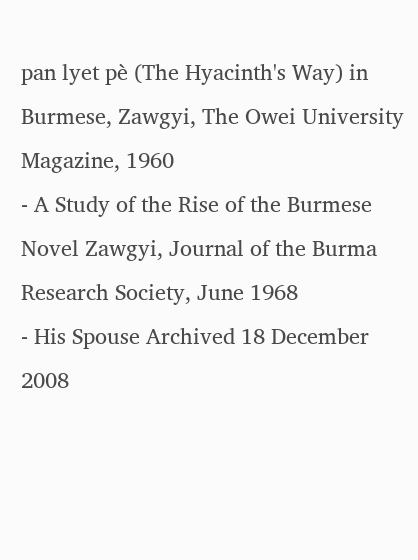pan lyet pè (The Hyacinth's Way) in Burmese, Zawgyi, The Owei University Magazine, 1960
- A Study of the Rise of the Burmese Novel Zawgyi, Journal of the Burma Research Society, June 1968
- His Spouse Archived 18 December 2008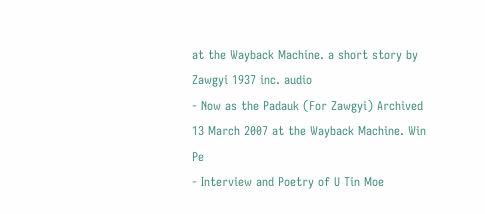at the Wayback Machine. a short story by Zawgyi 1937 inc. audio
- Now as the Padauk (For Zawgyi) Archived 13 March 2007 at the Wayback Machine. Win Pe
- Interview and Poetry of U Tin Moe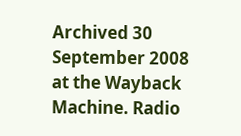Archived 30 September 2008 at the Wayback Machine. Radio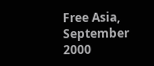Free Asia, September 2000